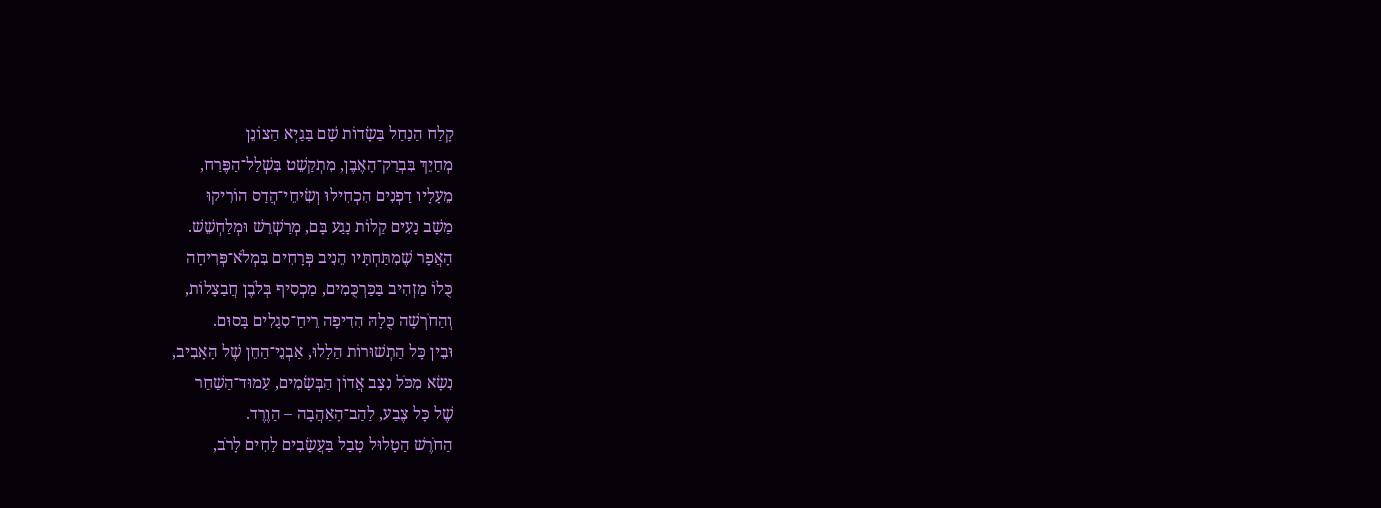קָלַח הַנַחַל בַּשָׂדוֹת שָׁם בַּגַיְא הַצוֹנֵן
מְחַיֵךְ בִּבְרַק־הָאֶבֶן, מִתְקַשֵׁט בִּשְׁלַל־הַפֶּרַח,
מֵעָלָיו דַפְנִים הִכְחִילוּ וְשִׂיחֵי־הֲדַס הוֹרִיקוּ
מַשָׁב נָעִים קַלוֹת נָגַע בָּם, מְרַשְׁרֵשׁ וּמְלַחְשֵׁשׁ.
הָאֲפָר שֶׁמִתַּחְתָּיו הֵנִיב פְּרָחִים בִּמְלֹא־פְּרִיחָה
כֻּלוֹ מַזְהִיב בַּכַּרְכֻּמִים, מַכְסִיף בְּלֹבֶן חֲבַצָלוֹת,
וְהַחֹרְשָׁה כֻּלָהּ הִדִיפָה רֵיחַ־סִגָלִים בָּסוּם.
וּבֵין כָּל הַתְשׁוּרוֹת הַלָלוּ, אַבְנֵי־הַחֵן שֶׁל הָאָבִיב,
נִשָׂא מִכֹּל נִצָב אֲדוֹן הַבְּשָׂמִים, עַמוּד־הַשַׁחַר
שֶׁל כָּל צֶבַע, לַהַב־הָאַהֲבָה – הַוֶרֶד.
הַחֹרֶשׁ הַטָלוּל טָבַל בַּעֲשָׂבִים לַחִים לָרֹב,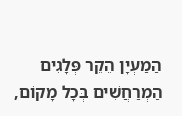הַמַעְיָן הֵקֵר פְּלָגִים הַמְרַחֲשִׁים בְּכָל מָקוֹם,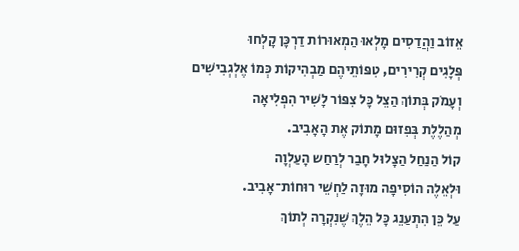אֵזוֹב וַהֲדַסִים מָלְאוּ הַמְאוּרוֹת דַרְכָּן קָלְחוּ
פְּלָגִים קְרִירִים, טִפּוֹתֵיהֶם מַבְהִיקוֹת כְּמוֹ אֶלְגְבִישִׁים
וְעָמֹק בְּתוֹךְ הַצֵל כָּל צִפּוֹר לָשִׁיר הִפְלִיאָה
מְהַלֶלֶת בְּפִזוּם מָתוֹק אֶת הָאָבִיב.
קוֹל הַנַחַל הַצָלוּל חָבַר לְרַחַש הָעַלְוָה
וּלְאֵלֶה הוֹסִיפָה מוּזָה לַחְשֵׁי רוּחוֹת־אָבִיב.
עַל כֵּן הִתְעַנֵג כָּל הֵלֶךְ שֶׁנִקְרָה לְתוֹךְ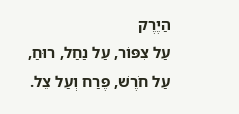הַיֶרֶק
עַל צִפּוֹר, עַל נַחַל, רוּחַ, עַל חֹרֶשׁ, פֶּרַח וְעַל צֵל.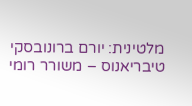מלטינית: יורם ברונובסקי
טיבריאנוס – משורר רומי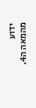ידוע מהמאה ה4.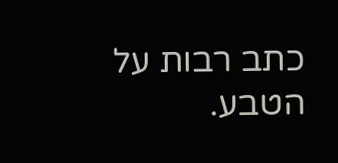כתב רבות על הטבע.